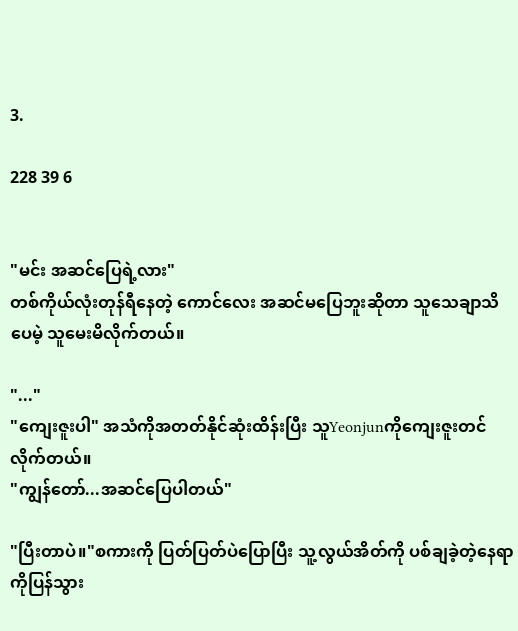3.

228 39 6


"မင်း အဆင်ပြေရဲ့လား"
တစ်ကိုယ်လုံးတုန်ရီနေတဲ့ ကောင်လေး အဆင်မပြေဘူးဆိုတာ သူသေချာသိပေမဲ့ သူမေးမိလိုက်တယ်။

"..."
"ကျေးဇူးပါ" အသံကိုအတတ်နိုင်ဆုံးထိန်းပြီး သူYeonjunကိုကျေးဇူးတင်လိုက်တယ်။
"ကျွန်တော်...အဆင်ပြေပါတယ်"

"ပြီးတာပဲ။"စကားကို ပြတ်ပြတ်ပဲပြောပြီး သူ့လွယ်အိတ်ကို ပစ်ချခဲ့တဲ့နေရာကိုပြန်သွား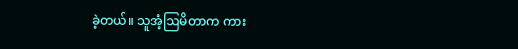ခဲ့တယ်။ သူအံ့ဩမိတာက ကား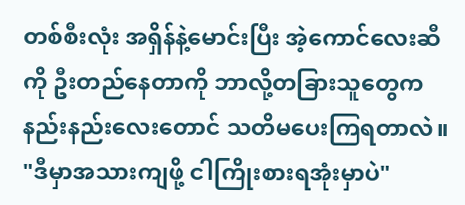တစ်စီးလုံး အရှိန်နဲ့မောင်းပြီး အဲ့ကောင်လေးဆီကို ဦးတည်နေတာကို ဘာလို့တခြားသူတွေက နည်းနည်းလေးတောင် သတိမပေးကြရတာလဲ။
"ဒီမှာအသားကျဖို့ ငါကြိုးစားရအုံးမှာပဲ"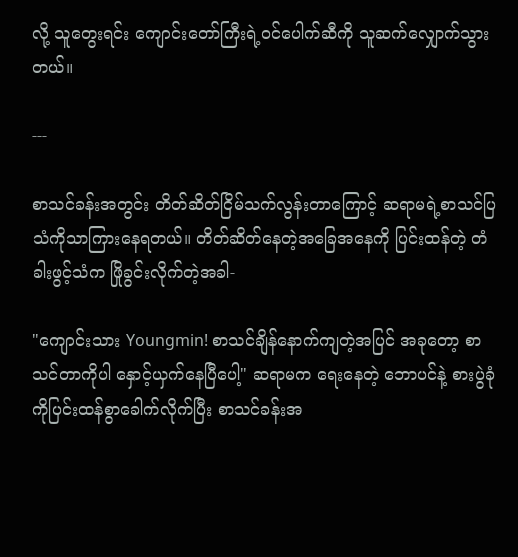လို့ သူတွေးရင်း ကျောင်းတော်ကြီးရဲ့ဝင်ပေါက်ဆီကို သူဆက်လျှောက်သွားတယ်။

---

စာသင်ခန်းအတွင်း တိတ်ဆိတ်ငြိမ်သက်လွန်းတာကြောင့် ဆရာမရဲ့စာသင်ပြသံကိုသာကြားနေရတယ်။ တိတ်ဆိတ်နေတဲ့အခြေအနေကို ပြင်းထန်တဲ့ တံခါးဖွင့်သံက ဖြိုခွင်းလိုက်တဲ့အခါ-

"ကျောင်းသား Youngmin! စာသင်ချိန်နောက်ကျတဲ့အပြင် အခုတော့ စာသင်တာကိုပါ နှောင့်ယှက်နေပြီပေါ့" ဆရာမက ရေးနေတဲ့ ဘောပင်နဲ့ စားပွဲခုံကိုပြင်းထန်စွာခေါက်လိုက်ပြီး စာသင်ခန်းအ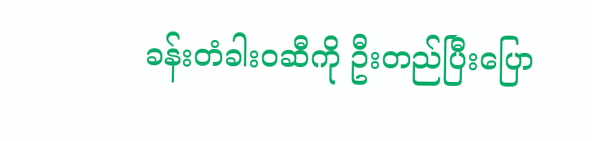ခန်းတံခါးဝဆီကို ဦးတည်ပြီးပြော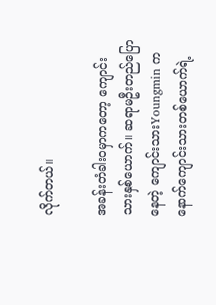လိုက်တယ်။

အခန်းတံခါးဝမှာကတော့ ကျောင်းသားနှစ်ယောက်။ ဆရာမဦးတည်ပြောနေတဲ့ ကျောင်းသားYoungmin က နောက်ကျောင်းသားတစ်ယောက်ရဲ့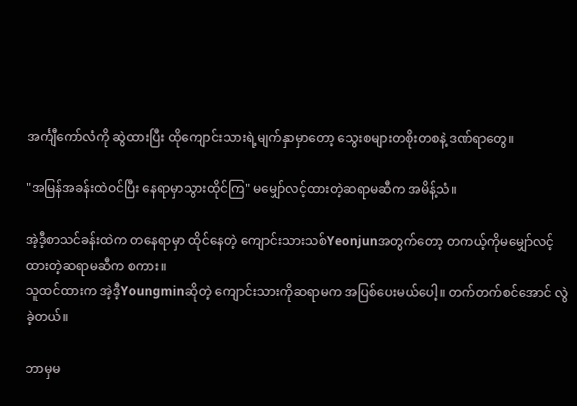အင်္ကျီကော်လံကို ဆွဲထားပြီး ထိုကျောင်းသားရဲ့မျက်နှာမှာတော့ သွေးစများတစိုးတစနဲ့ ဒဏ်ရာတွေ။

"အမြန်အခန်းထဲဝင်ပြီး နေရာမှာသွားထိုင်ကြ" မမျှော်လင့်ထားတဲ့ဆရာမဆီက အမိန့်သံ။

အဲ့ဒီ့စာသင်ခန်းထဲက တနေရာမှာ ထိုင်နေတဲ့ ကျောင်းသားသစ်Yeonjunအတွက်တော့ တကယ့်ကိုမမျှော်လင့်ထားတဲ့ဆရာမဆီက စကား။
သူထင်ထားက အဲ့ဒီ့Youngminဆိုတဲ့ ကျောင်းသားကိုဆရာမက အပြစ်ပေးမယ်ပေါ့။ တက်တက်စင်အောင် လွဲခဲ့တယ်။

ဘာမှမ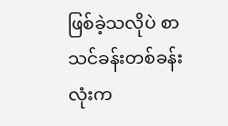ဖြစ်ခဲ့သလိုပဲ စာသင်ခန်းတစ်ခန်းလုံးက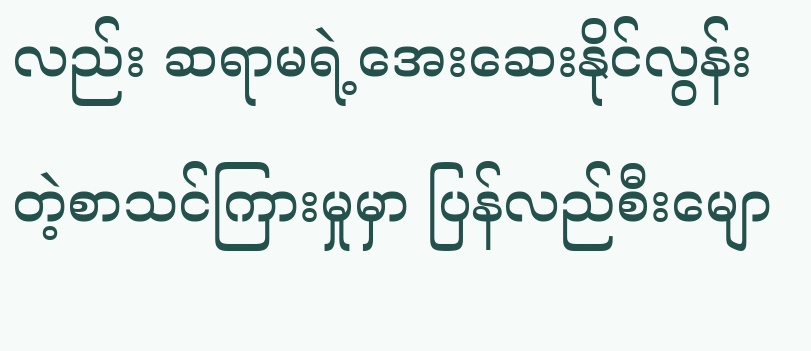လည်း ဆရာမရဲ့အေးဆေးနိုင်လွန်းတဲ့စာသင်ကြားမှုမှာ ပြန်လည်စီးမျော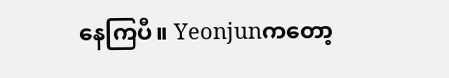နေကြပီ။ Yeonjunကတော့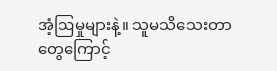အံ့ဩမှုများနဲ့။ သူမသိသေးတာတွေကြောင့်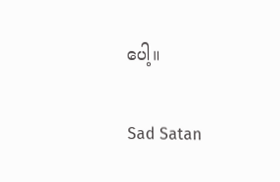ပေါ့။

Sad Satan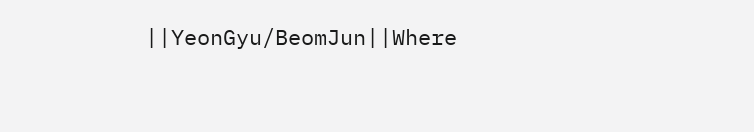||YeonGyu/BeomJun||Where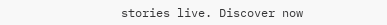stories live. Discover now